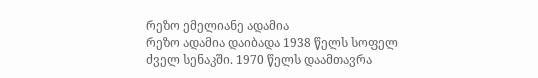რეზო ემელიანე ადამია
რეზო ადამია დაიბადა 1938 წელს სოფელ ძველ სენაკში. 1970 წელს დაამთავრა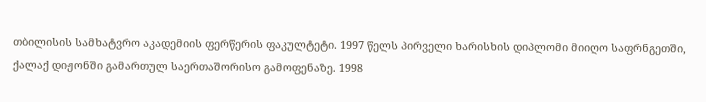თბილისის სამხატვრო აკადემიის ფერწერის ფაკულტეტი. 1997 წელს პირველი ხარისხის დიპლომი მიიღო საფრნგეთში, ქალაქ დიჟონში გამართულ საერთაშორისო გამოფენაზე. 1998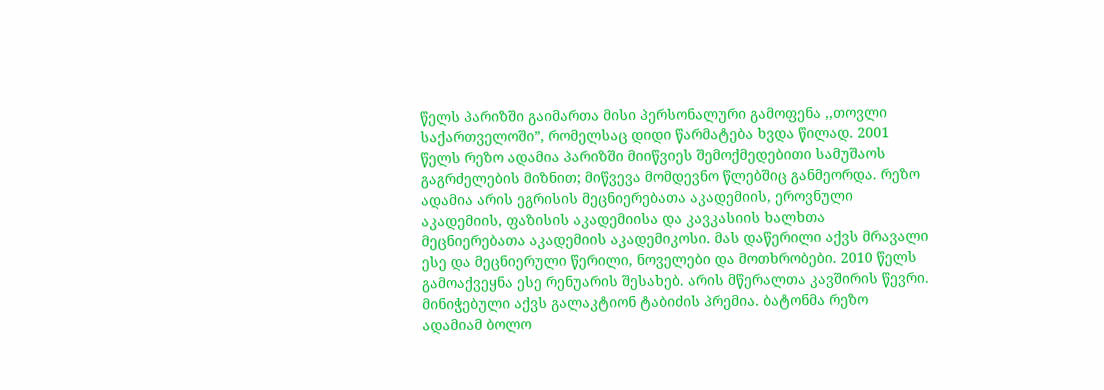წელს პარიზში გაიმართა მისი პერსონალური გამოფენა ,,თოვლი საქართველოში”, რომელსაც დიდი წარმატება ხვდა წილად. 2001 წელს რეზო ადამია პარიზში მიიწვიეს შემოქმედებითი სამუშაოს გაგრძელების მიზნით; მიწვევა მომდევნო წლებშიც განმეორდა. რეზო ადამია არის ეგრისის მეცნიერებათა აკადემიის, ეროვნული აკადემიის, ფაზისის აკადემიისა და კავკასიის ხალხთა მეცნიერებათა აკადემიის აკადემიკოსი. მას დაწერილი აქვს მრავალი ესე და მეცნიერული წერილი, ნოველები და მოთხრობები. 2010 წელს გამოაქვეყნა ესე რენუარის შესახებ. არის მწერალთა კავშირის წევრი. მინიჭებული აქვს გალაკტიონ ტაბიძის პრემია. ბატონმა რეზო ადამიამ ბოლო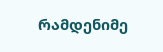რამდენიმე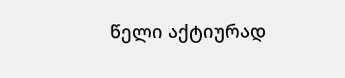წელი აქტიურად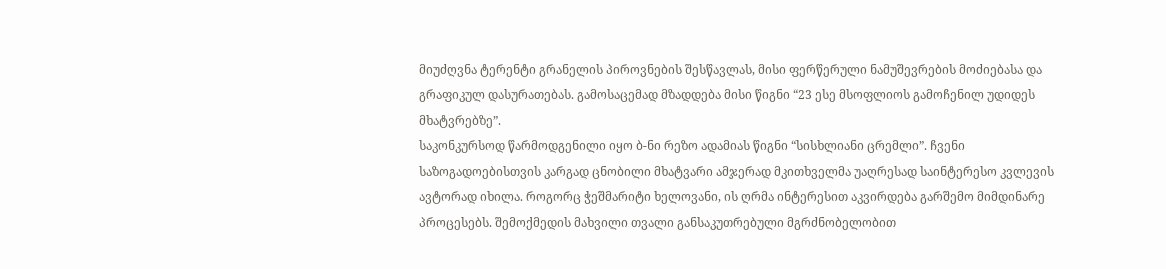მიუძღვნა ტერენტი გრანელის პიროვნების შესწავლას, მისი ფერწერული ნამუშევრების მოძიებასა და გრაფიკულ დასურათებას. გამოსაცემად მზადდება მისი წიგნი “23 ესე მსოფლიოს გამოჩენილ უდიდეს მხატვრებზე”.
საკონკურსოდ წარმოდგენილი იყო ბ-ნი რეზო ადამიას წიგნი “სისხლიანი ცრემლი”. ჩვენი საზოგადოებისთვის კარგად ცნობილი მხატვარი ამჯერად მკითხველმა უაღრესად საინტერესო კვლევის ავტორად იხილა. როგორც ჭეშმარიტი ხელოვანი, ის ღრმა ინტერესით აკვირდება გარშემო მიმდინარე პროცესებს. შემოქმედის მახვილი თვალი განსაკუთრებული მგრძნობელობით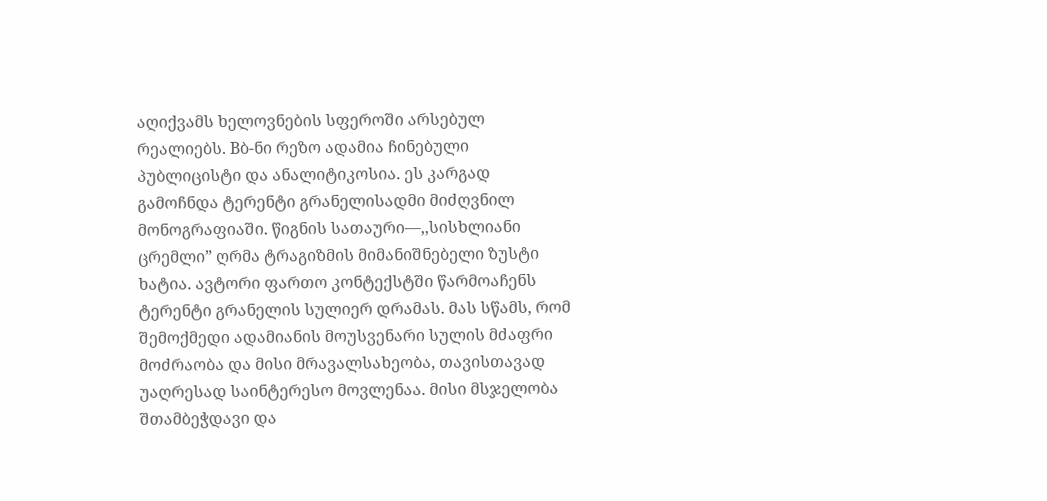აღიქვამს ხელოვნების სფეროში არსებულ რეალიებს. Bბ-ნი რეზო ადამია ჩინებული პუბლიცისტი და ანალიტიკოსია. ეს კარგად გამოჩნდა ტერენტი გრანელისადმი მიძღვნილ მონოგრაფიაში. წიგნის სათაური—,,სისხლიანი ცრემლი” ღრმა ტრაგიზმის მიმანიშნებელი ზუსტი ხატია. ავტორი ფართო კონტექსტში წარმოაჩენს ტერენტი გრანელის სულიერ დრამას. მას სწამს, რომ შემოქმედი ადამიანის მოუსვენარი სულის მძაფრი მოძრაობა და მისი მრავალსახეობა, თავისთავად უაღრესად საინტერესო მოვლენაა. მისი მსჯელობა შთამბეჭდავი და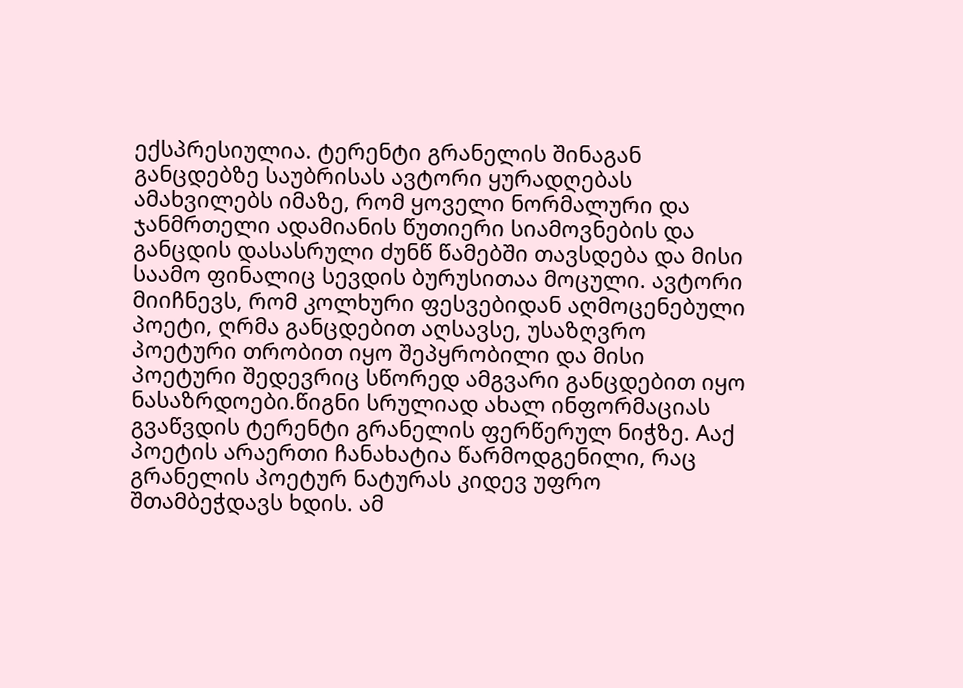ექსპრესიულია. ტერენტი გრანელის შინაგან განცდებზე საუბრისას ავტორი ყურადღებას ამახვილებს იმაზე, რომ ყოველი ნორმალური და ჯანმრთელი ადამიანის წუთიერი სიამოვნების და განცდის დასასრული ძუნწ წამებში თავსდება და მისი საამო ფინალიც სევდის ბურუსითაა მოცული. ავტორი მიიჩნევს, რომ კოლხური ფესვებიდან აღმოცენებული პოეტი, ღრმა განცდებით აღსავსე, უსაზღვრო პოეტური თრობით იყო შეპყრობილი და მისი პოეტური შედევრიც სწორედ ამგვარი განცდებით იყო ნასაზრდოები.წიგნი სრულიად ახალ ინფორმაციას გვაწვდის ტერენტი გრანელის ფერწერულ ნიჭზე. Aაქ პოეტის არაერთი ჩანახატია წარმოდგენილი, რაც გრანელის პოეტურ ნატურას კიდევ უფრო შთამბეჭდავს ხდის. ამ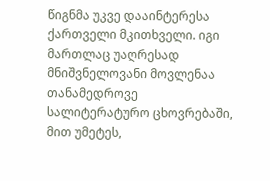წიგნმა უკვე დააინტერესა ქართველი მკითხველი. იგი მართლაც უაღრესად მნიშვნელოვანი მოვლენაა თანამედროვე სალიტერატურო ცხოვრებაში, მით უმეტეს,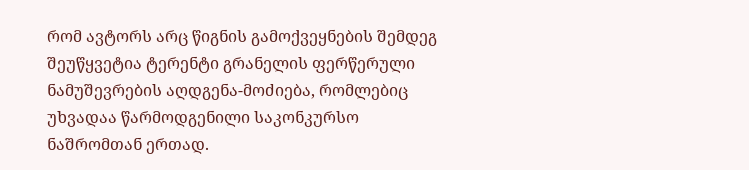რომ ავტორს არც წიგნის გამოქვეყნების შემდეგ შეუწყვეტია ტერენტი გრანელის ფერწერული ნამუშევრების აღდგენა-მოძიება, რომლებიც უხვადაა წარმოდგენილი საკონკურსო ნაშრომთან ერთად.